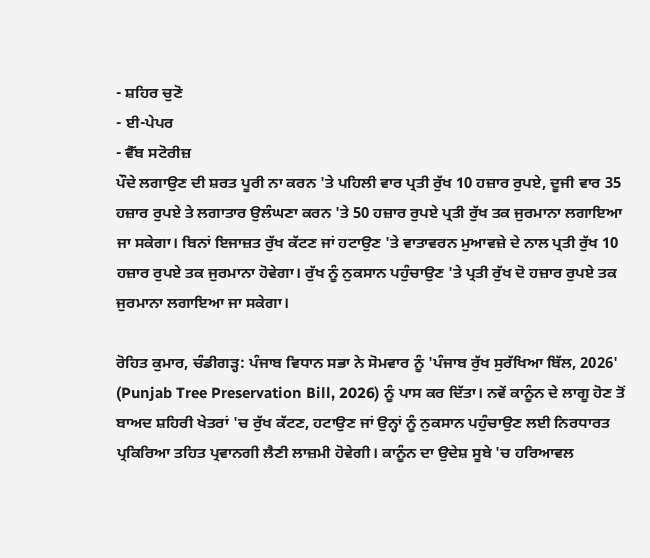- ਸ਼ਹਿਰ ਚੁਣੋ
- ਈ-ਪੇਪਰ
- ਵੈੱਬ ਸਟੋਰੀਜ਼
ਪੌਦੇ ਲਗਾਉਣ ਦੀ ਸ਼ਰਤ ਪੂਰੀ ਨਾ ਕਰਨ 'ਤੇ ਪਹਿਲੀ ਵਾਰ ਪ੍ਰਤੀ ਰੁੱਖ 10 ਹਜ਼ਾਰ ਰੁਪਏ, ਦੂਜੀ ਵਾਰ 35 ਹਜ਼ਾਰ ਰੁਪਏ ਤੇ ਲਗਾਤਾਰ ਉਲੰਘਣਾ ਕਰਨ 'ਤੇ 50 ਹਜ਼ਾਰ ਰੁਪਏ ਪ੍ਰਤੀ ਰੁੱਖ ਤਕ ਜੁਰਮਾਨਾ ਲਗਾਇਆ ਜਾ ਸਕੇਗਾ। ਬਿਨਾਂ ਇਜਾਜ਼ਤ ਰੁੱਖ ਕੱਟਣ ਜਾਂ ਹਟਾਉਣ 'ਤੇ ਵਾਤਾਵਰਨ ਮੁਆਵਜ਼ੇ ਦੇ ਨਾਲ ਪ੍ਰਤੀ ਰੁੱਖ 10 ਹਜ਼ਾਰ ਰੁਪਏ ਤਕ ਜੁਰਮਾਨਾ ਹੋਵੇਗਾ। ਰੁੱਖ ਨੂੰ ਨੁਕਸਾਨ ਪਹੁੰਚਾਉਣ 'ਤੇ ਪ੍ਰਤੀ ਰੁੱਖ ਦੋ ਹਜ਼ਾਰ ਰੁਪਏ ਤਕ ਜੁਰਮਾਨਾ ਲਗਾਇਆ ਜਾ ਸਕੇਗਾ।

ਰੋਹਿਤ ਕੁਮਾਰ, ਚੰਡੀਗੜ੍ਹ: ਪੰਜਾਬ ਵਿਧਾਨ ਸਭਾ ਨੇ ਸੋਮਵਾਰ ਨੂੰ 'ਪੰਜਾਬ ਰੁੱਖ ਸੁਰੱਖਿਆ ਬਿੱਲ, 2026' (Punjab Tree Preservation Bill, 2026) ਨੂੰ ਪਾਸ ਕਰ ਦਿੱਤਾ। ਨਵੇਂ ਕਾਨੂੰਨ ਦੇ ਲਾਗੂ ਹੋਣ ਤੋਂ ਬਾਅਦ ਸ਼ਹਿਰੀ ਖੇਤਰਾਂ 'ਚ ਰੁੱਖ ਕੱਟਣ, ਹਟਾਉਣ ਜਾਂ ਉਨ੍ਹਾਂ ਨੂੰ ਨੁਕਸਾਨ ਪਹੁੰਚਾਉਣ ਲਈ ਨਿਰਧਾਰਤ ਪ੍ਰਕਿਰਿਆ ਤਹਿਤ ਪ੍ਰਵਾਨਗੀ ਲੈਣੀ ਲਾਜ਼ਮੀ ਹੋਵੇਗੀ। ਕਾਨੂੰਨ ਦਾ ਉਦੇਸ਼ ਸੂਬੇ 'ਚ ਹਰਿਆਵਲ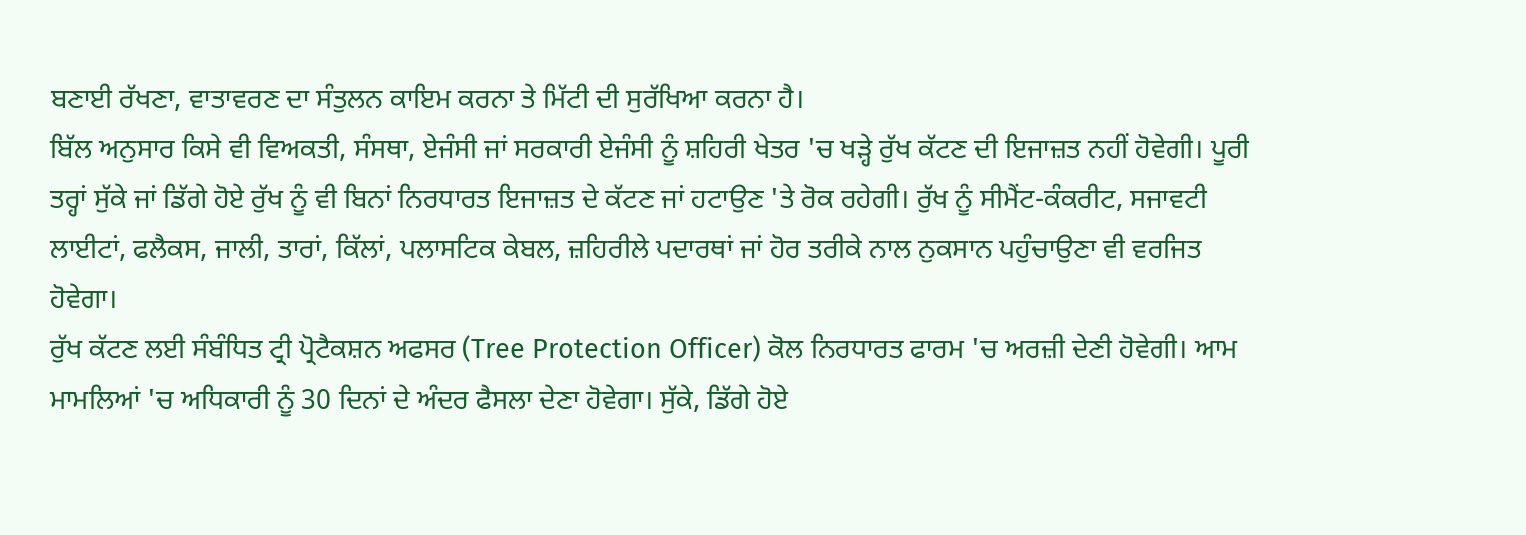ਬਣਾਈ ਰੱਖਣਾ, ਵਾਤਾਵਰਣ ਦਾ ਸੰਤੁਲਨ ਕਾਇਮ ਕਰਨਾ ਤੇ ਮਿੱਟੀ ਦੀ ਸੁਰੱਖਿਆ ਕਰਨਾ ਹੈ।
ਬਿੱਲ ਅਨੁਸਾਰ ਕਿਸੇ ਵੀ ਵਿਅਕਤੀ, ਸੰਸਥਾ, ਏਜੰਸੀ ਜਾਂ ਸਰਕਾਰੀ ਏਜੰਸੀ ਨੂੰ ਸ਼ਹਿਰੀ ਖੇਤਰ 'ਚ ਖੜ੍ਹੇ ਰੁੱਖ ਕੱਟਣ ਦੀ ਇਜਾਜ਼ਤ ਨਹੀਂ ਹੋਵੇਗੀ। ਪੂਰੀ ਤਰ੍ਹਾਂ ਸੁੱਕੇ ਜਾਂ ਡਿੱਗੇ ਹੋਏ ਰੁੱਖ ਨੂੰ ਵੀ ਬਿਨਾਂ ਨਿਰਧਾਰਤ ਇਜਾਜ਼ਤ ਦੇ ਕੱਟਣ ਜਾਂ ਹਟਾਉਣ 'ਤੇ ਰੋਕ ਰਹੇਗੀ। ਰੁੱਖ ਨੂੰ ਸੀਮੈਂਟ-ਕੰਕਰੀਟ, ਸਜਾਵਟੀ ਲਾਈਟਾਂ, ਫਲੈਕਸ, ਜਾਲੀ, ਤਾਰਾਂ, ਕਿੱਲਾਂ, ਪਲਾਸਟਿਕ ਕੇਬਲ, ਜ਼ਹਿਰੀਲੇ ਪਦਾਰਥਾਂ ਜਾਂ ਹੋਰ ਤਰੀਕੇ ਨਾਲ ਨੁਕਸਾਨ ਪਹੁੰਚਾਉਣਾ ਵੀ ਵਰਜਿਤ ਹੋਵੇਗਾ।
ਰੁੱਖ ਕੱਟਣ ਲਈ ਸੰਬੰਧਿਤ ਟ੍ਰੀ ਪ੍ਰੋਟੈਕਸ਼ਨ ਅਫਸਰ (Tree Protection Officer) ਕੋਲ ਨਿਰਧਾਰਤ ਫਾਰਮ 'ਚ ਅਰਜ਼ੀ ਦੇਣੀ ਹੋਵੇਗੀ। ਆਮ ਮਾਮਲਿਆਂ 'ਚ ਅਧਿਕਾਰੀ ਨੂੰ 30 ਦਿਨਾਂ ਦੇ ਅੰਦਰ ਫੈਸਲਾ ਦੇਣਾ ਹੋਵੇਗਾ। ਸੁੱਕੇ, ਡਿੱਗੇ ਹੋਏ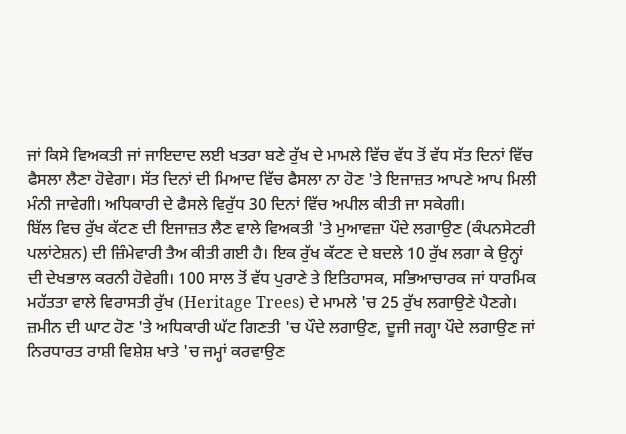ਜਾਂ ਕਿਸੇ ਵਿਅਕਤੀ ਜਾਂ ਜਾਇਦਾਦ ਲਈ ਖਤਰਾ ਬਣੇ ਰੁੱਖ ਦੇ ਮਾਮਲੇ ਵਿੱਚ ਵੱਧ ਤੋਂ ਵੱਧ ਸੱਤ ਦਿਨਾਂ ਵਿੱਚ ਫੈਸਲਾ ਲੈਣਾ ਹੋਵੇਗਾ। ਸੱਤ ਦਿਨਾਂ ਦੀ ਮਿਆਦ ਵਿੱਚ ਫੈਸਲਾ ਨਾ ਹੋਣ 'ਤੇ ਇਜਾਜ਼ਤ ਆਪਣੇ ਆਪ ਮਿਲੀ ਮੰਨੀ ਜਾਵੇਗੀ। ਅਧਿਕਾਰੀ ਦੇ ਫੈਸਲੇ ਵਿਰੁੱਧ 30 ਦਿਨਾਂ ਵਿੱਚ ਅਪੀਲ ਕੀਤੀ ਜਾ ਸਕੇਗੀ।
ਬਿੱਲ ਵਿਚ ਰੁੱਖ ਕੱਟਣ ਦੀ ਇਜਾਜ਼ਤ ਲੈਣ ਵਾਲੇ ਵਿਅਕਤੀ 'ਤੇ ਮੁਆਵਜ਼ਾ ਪੌਦੇ ਲਗਾਉਣ (ਕੰਪਨਸੇਟਰੀ ਪਲਾਂਟੇਸ਼ਨ) ਦੀ ਜ਼ਿੰਮੇਵਾਰੀ ਤੈਅ ਕੀਤੀ ਗਈ ਹੈ। ਇਕ ਰੁੱਖ ਕੱਟਣ ਦੇ ਬਦਲੇ 10 ਰੁੱਖ ਲਗਾ ਕੇ ਉਨ੍ਹਾਂ ਦੀ ਦੇਖਭਾਲ ਕਰਨੀ ਹੋਵੇਗੀ। 100 ਸਾਲ ਤੋਂ ਵੱਧ ਪੁਰਾਣੇ ਤੇ ਇਤਿਹਾਸਕ, ਸਭਿਆਚਾਰਕ ਜਾਂ ਧਾਰਮਿਕ ਮਹੱਤਤਾ ਵਾਲੇ ਵਿਰਾਸਤੀ ਰੁੱਖ (Heritage Trees) ਦੇ ਮਾਮਲੇ 'ਚ 25 ਰੁੱਖ ਲਗਾਉਣੇ ਪੈਣਗੇ। ਜ਼ਮੀਨ ਦੀ ਘਾਟ ਹੋਣ 'ਤੇ ਅਧਿਕਾਰੀ ਘੱਟ ਗਿਣਤੀ 'ਚ ਪੌਦੇ ਲਗਾਉਣ, ਦੂਜੀ ਜਗ੍ਹਾ ਪੌਦੇ ਲਗਾਉਣ ਜਾਂ ਨਿਰਧਾਰਤ ਰਾਸ਼ੀ ਵਿਸ਼ੇਸ਼ ਖਾਤੇ 'ਚ ਜਮ੍ਹਾਂ ਕਰਵਾਉਣ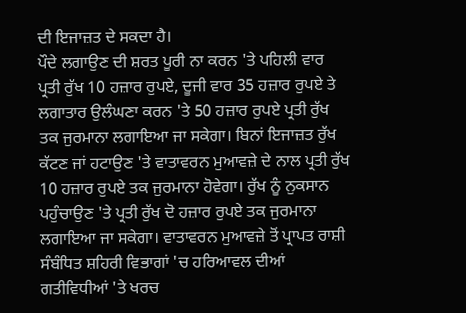ਦੀ ਇਜਾਜ਼ਤ ਦੇ ਸਕਦਾ ਹੈ।
ਪੌਦੇ ਲਗਾਉਣ ਦੀ ਸ਼ਰਤ ਪੂਰੀ ਨਾ ਕਰਨ 'ਤੇ ਪਹਿਲੀ ਵਾਰ ਪ੍ਰਤੀ ਰੁੱਖ 10 ਹਜ਼ਾਰ ਰੁਪਏ, ਦੂਜੀ ਵਾਰ 35 ਹਜ਼ਾਰ ਰੁਪਏ ਤੇ ਲਗਾਤਾਰ ਉਲੰਘਣਾ ਕਰਨ 'ਤੇ 50 ਹਜ਼ਾਰ ਰੁਪਏ ਪ੍ਰਤੀ ਰੁੱਖ ਤਕ ਜੁਰਮਾਨਾ ਲਗਾਇਆ ਜਾ ਸਕੇਗਾ। ਬਿਨਾਂ ਇਜਾਜ਼ਤ ਰੁੱਖ ਕੱਟਣ ਜਾਂ ਹਟਾਉਣ 'ਤੇ ਵਾਤਾਵਰਨ ਮੁਆਵਜ਼ੇ ਦੇ ਨਾਲ ਪ੍ਰਤੀ ਰੁੱਖ 10 ਹਜ਼ਾਰ ਰੁਪਏ ਤਕ ਜੁਰਮਾਨਾ ਹੋਵੇਗਾ। ਰੁੱਖ ਨੂੰ ਨੁਕਸਾਨ ਪਹੁੰਚਾਉਣ 'ਤੇ ਪ੍ਰਤੀ ਰੁੱਖ ਦੋ ਹਜ਼ਾਰ ਰੁਪਏ ਤਕ ਜੁਰਮਾਨਾ ਲਗਾਇਆ ਜਾ ਸਕੇਗਾ। ਵਾਤਾਵਰਨ ਮੁਆਵਜ਼ੇ ਤੋਂ ਪ੍ਰਾਪਤ ਰਾਸ਼ੀ ਸੰਬੰਧਿਤ ਸ਼ਹਿਰੀ ਵਿਭਾਗਾਂ 'ਚ ਹਰਿਆਵਲ ਦੀਆਂ ਗਤੀਵਿਧੀਆਂ 'ਤੇ ਖਰਚ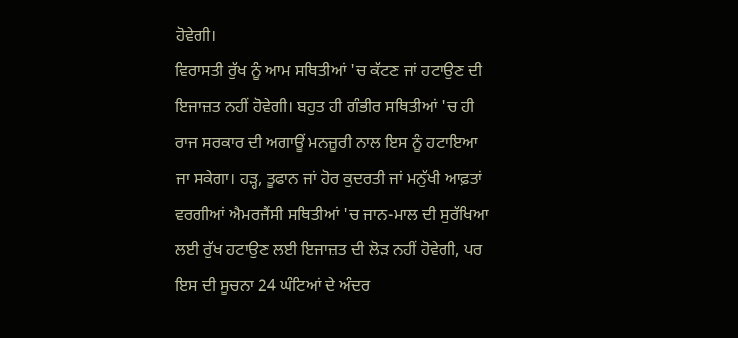ਹੋਵੇਗੀ।
ਵਿਰਾਸਤੀ ਰੁੱਖ ਨੂੰ ਆਮ ਸਥਿਤੀਆਂ 'ਚ ਕੱਟਣ ਜਾਂ ਹਟਾਉਣ ਦੀ ਇਜਾਜ਼ਤ ਨਹੀਂ ਹੋਵੇਗੀ। ਬਹੁਤ ਹੀ ਗੰਭੀਰ ਸਥਿਤੀਆਂ 'ਚ ਹੀ ਰਾਜ ਸਰਕਾਰ ਦੀ ਅਗਾਊਂ ਮਨਜ਼ੂਰੀ ਨਾਲ ਇਸ ਨੂੰ ਹਟਾਇਆ ਜਾ ਸਕੇਗਾ। ਹੜ੍ਹ, ਤੂਫਾਨ ਜਾਂ ਹੋਰ ਕੁਦਰਤੀ ਜਾਂ ਮਨੁੱਖੀ ਆਫ਼ਤਾਂ ਵਰਗੀਆਂ ਐਮਰਜੈਂਸੀ ਸਥਿਤੀਆਂ 'ਚ ਜਾਨ-ਮਾਲ ਦੀ ਸੁਰੱਖਿਆ ਲਈ ਰੁੱਖ ਹਟਾਉਣ ਲਈ ਇਜਾਜ਼ਤ ਦੀ ਲੋੜ ਨਹੀਂ ਹੋਵੇਗੀ, ਪਰ ਇਸ ਦੀ ਸੂਚਨਾ 24 ਘੰਟਿਆਂ ਦੇ ਅੰਦਰ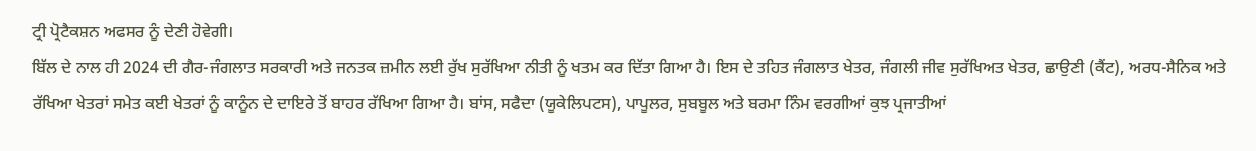ਟ੍ਰੀ ਪ੍ਰੋਟੈਕਸ਼ਨ ਅਫਸਰ ਨੂੰ ਦੇਣੀ ਹੋਵੇਗੀ।
ਬਿੱਲ ਦੇ ਨਾਲ ਹੀ 2024 ਦੀ ਗੈਰ-ਜੰਗਲਾਤ ਸਰਕਾਰੀ ਅਤੇ ਜਨਤਕ ਜ਼ਮੀਨ ਲਈ ਰੁੱਖ ਸੁਰੱਖਿਆ ਨੀਤੀ ਨੂੰ ਖਤਮ ਕਰ ਦਿੱਤਾ ਗਿਆ ਹੈ। ਇਸ ਦੇ ਤਹਿਤ ਜੰਗਲਾਤ ਖੇਤਰ, ਜੰਗਲੀ ਜੀਵ ਸੁਰੱਖਿਅਤ ਖੇਤਰ, ਛਾਉਣੀ (ਕੈਂਟ), ਅਰਧ-ਸੈਨਿਕ ਅਤੇ ਰੱਖਿਆ ਖੇਤਰਾਂ ਸਮੇਤ ਕਈ ਖੇਤਰਾਂ ਨੂੰ ਕਾਨੂੰਨ ਦੇ ਦਾਇਰੇ ਤੋਂ ਬਾਹਰ ਰੱਖਿਆ ਗਿਆ ਹੈ। ਬਾਂਸ, ਸਫੈਦਾ (ਯੂਕੇਲਿਪਟਸ), ਪਾਪੂਲਰ, ਸੁਬਬੂਲ ਅਤੇ ਬਰਮਾ ਨਿੰਮ ਵਰਗੀਆਂ ਕੁਝ ਪ੍ਰਜਾਤੀਆਂ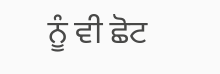ਨੂੰ ਵੀ ਛੋਟ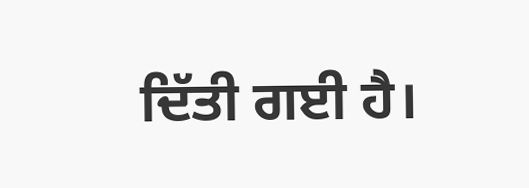ਦਿੱਤੀ ਗਈ ਹੈ।